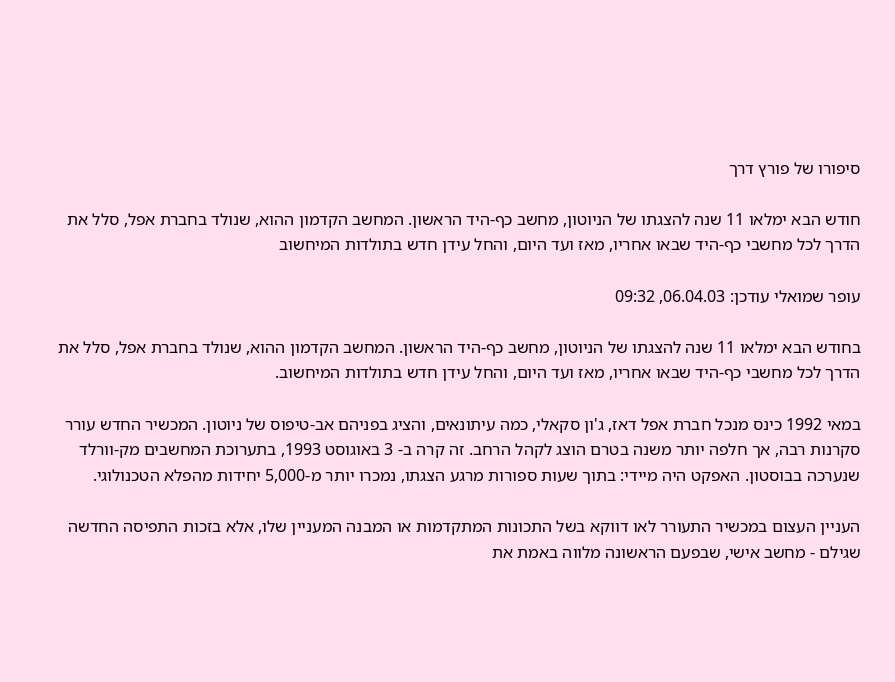סיפורו של פורץ דרך

חודש הבא ימלאו 11 שנה להצגתו של הניוטון, מחשב כף-היד הראשון. המחשב הקדמון ההוא, שנולד בחברת אפל, סלל את הדרך לכל מחשבי כף-היד שבאו אחריו, מאז ועד היום, והחל עידן חדש בתולדות המיחשוב

עופר שמואלי עודכן: 06.04.03, 09:32

בחודש הבא ימלאו 11 שנה להצגתו של הניוטון, מחשב כף-היד הראשון. המחשב הקדמון ההוא, שנולד בחברת אפל, סלל את הדרך לכל מחשבי כף-היד שבאו אחריו, מאז ועד היום, והחל עידן חדש בתולדות המיחשוב.

במאי 1992 כינס מנכל חברת אפל דאז, ג'ון סקאלי, כמה עיתונאים, והציג בפניהם אב-טיפוס של ניוטון. המכשיר החדש עורר סקרנות רבה, אך חלפה יותר משנה בטרם הוצג לקהל הרחב. זה קרה ב- 3 באוגוסט 1993, בתערוכת המחשבים מק-וורלד שנערכה בבוסטון. האפקט היה מיידי: בתוך שעות ספורות מרגע הצגתו, נמכרו יותר מ-5,000 יחידות מהפלא הטכנולוגי.

העניין העצום במכשיר התעורר לאו דווקא בשל התכונות המתקדמות או המבנה המעניין שלו, אלא בזכות התפיסה החדשה שגילם - מחשב אישי, שבפעם הראשונה מלווה באמת את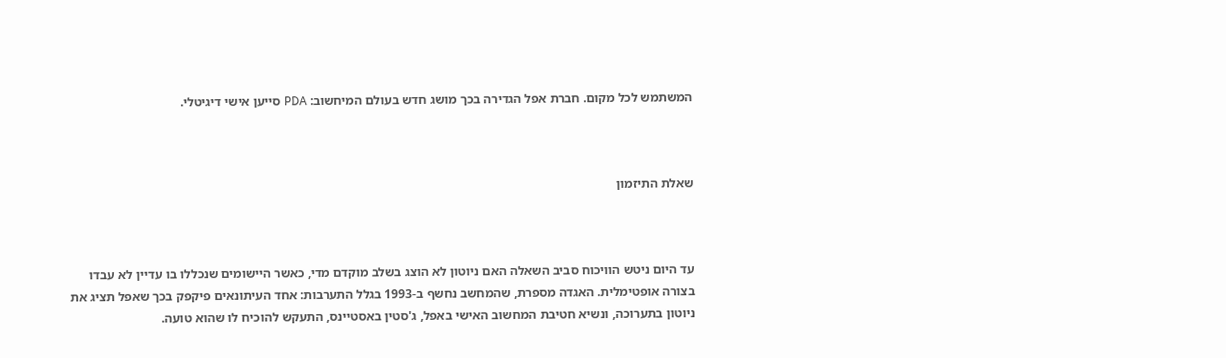המשתמש לכל מקום. חברת אפל הגדירה בכך מושג חדש בעולם המיחשוב: PDA סייען אישי דיגיטלי.



שאלת התיזמון



עד היום ניטש הוויכוח סביב השאלה האם ניוטון לא הוצג בשלב מוקדם מדי, כאשר היישומים שנכללו בו עדיין לא עבדו בצורה אופטימלית. האגדה מספרת, שהמחשב נחשף ב-1993 בגלל התערבות: אחד העיתונאים פיקפק בכך שאפל תציג את ניוטון בתערוכה, ונשיא חטיבת המחשוב האישי באפל, ג'סטין באסטיינס, התעקש להוכיח לו שהוא טועה.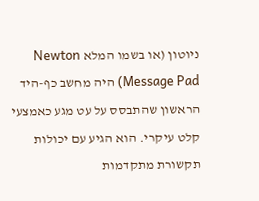ניוטון (או בשמו המלא Newton Message Pad) היה מחשב כף-היד הראשון שהתבסס על עט מגע כאמצעי קלט עיקרי. הוא הגיע עם יכולות תקשורת מתקדמות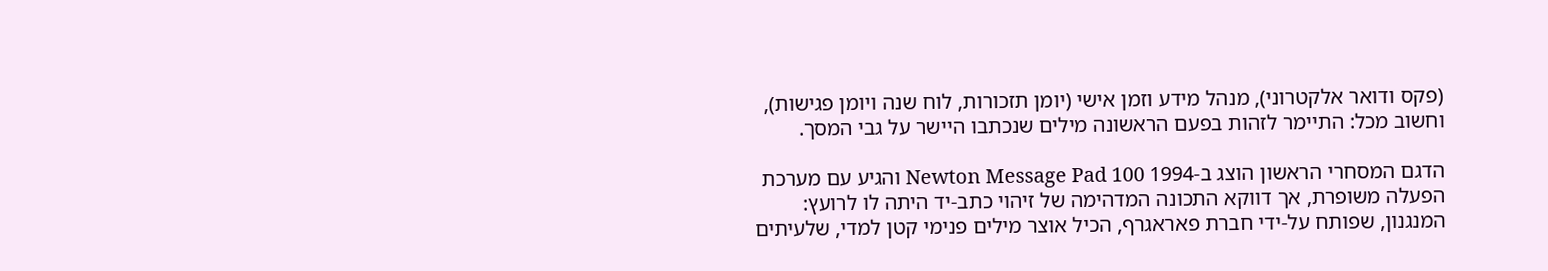(פקס ודואר אלקטרוני), מנהל מידע וזמן אישי (יומן תזכורות, לוח שנה ויומן פגישות), וחשוב מכל: התיימר לזהות בפעם הראשונה מילים שנכתבו היישר על גבי המסך.

הדגם המסחרי הראשון הוצג ב-1994 Newton Message Pad 100 והגיע עם מערכת הפעלה משופרת, אך דווקא התכונה המדהימה של זיהוי כתב-יד היתה לו לרועץ: המנגנון, שפותח על-ידי חברת פאראגרף, הכיל אוצר מילים פנימי קטן למדי, שלעיתים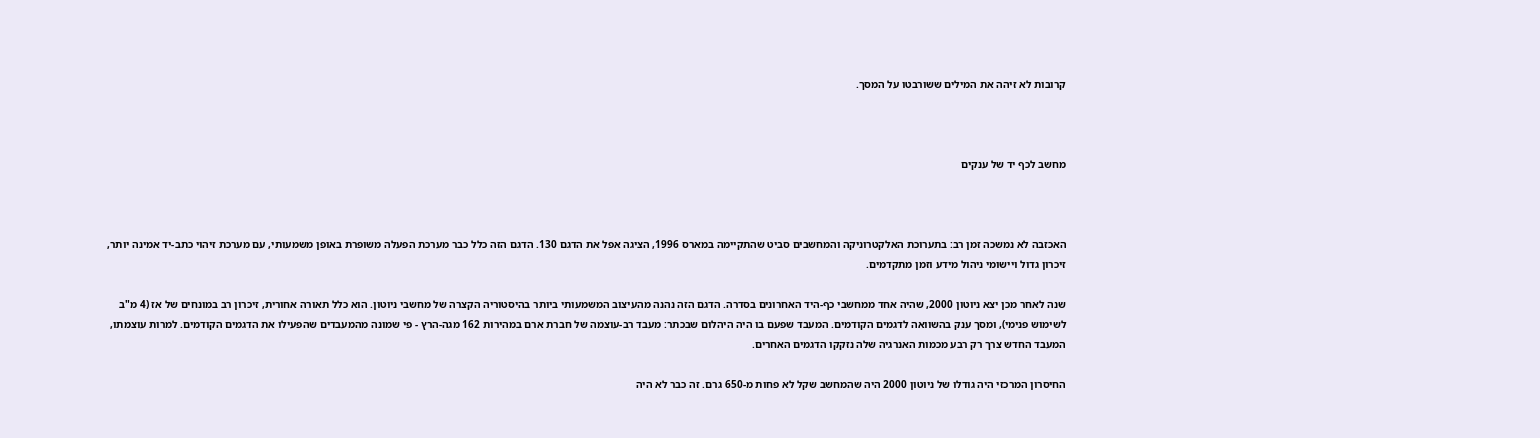קרובות לא זיהה את המילים ששורבטו על המסך.



מחשב לכף יד של ענקים



האכזבה לא נמשכה זמן רב: בתערוכת האלקטרוניקה והמחשבים סביט שהתקיימה במארס 1996, הציגה אפל את הדגם 130. הדגם הזה כלל כבר מערכת הפעלה משופרת באופן משמעותי, עם מערכת זיהוי כתב-יד אמינה יותר, זיכרון גדול ויישומי ניהול מידע וזמן מתקדמים.

שנה לאחר מכן יצא ניוטון 2000, שהיה אחד ממחשבי כף-היד האחרונים בסדרה. הדגם הזה נהנה מהעיצוב המשמעותי ביותר בהיסטוריה הקצרה של מחשבי ניוטון. הוא כלל תאורה אחורית, זיכרון רב במונחים של אז (4 מ"ב לשימוש פנימי), ומסך ענק בהשוואה לדגמים הקודמים. המעבד שפעם בו היה היהלום שבכתר: מעבד רב-עוצמה של חברת ארם במהירות 162 מגה-הרץ - פי שמונה מהמעבדים שהפעילו את הדגמים הקודמים. למרות עוצמתו, המעבד החדש צרך רק רבע מכמות האנרגיה שלה נזקקו הדגמים האחרים.

החיסרון המרכזי היה גודלו של ניוטון 2000 היה שהמחשב שקל לא פחות מ-650 גרם. זה כבר לא היה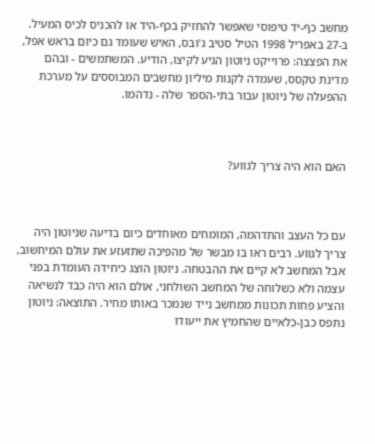מחשב כף-יד טיפוסי שאפשר להחזיק בכף-היד או להכניס לכיס המעיל. ב-27 באפריל 1998 הטיל סטיב ג'ובס, האיש שעומד גם כיום בראש אפל, את הפצצה: פרוייקט ניוטון הגיע לקיצו, הודיע. המשתמשים - ובהם מדינת טקסס, שעמדה לקנות מיליון מחשבים המבוססים על מערכת ההפעלה של ניוטון עבור בתי-הספר שלה - נדהמו.



האם הוא היה צריך לגווע?



עם כל העצב והתדהמה, המומחים מאוחדים כיום בדיעה שניוטון היה צריך לגווע. רבים ראו בו מבשר של מהפיכה שתזעזע את עולם המיחשוב, אבל המחשב לא קיים את ההבטחה. ניוטון הוצג כיחידה העומדת בפני עצמה ולא כשלוחה של המחשב השולחני, אולם הוא היה כבד לנשיאה והציע פחות תכונות ממחשב נייד שנמכר באותו מחיר. התוצאה: ניוטון נתפס כבן-כלאיים שהחמיץ את ייעודו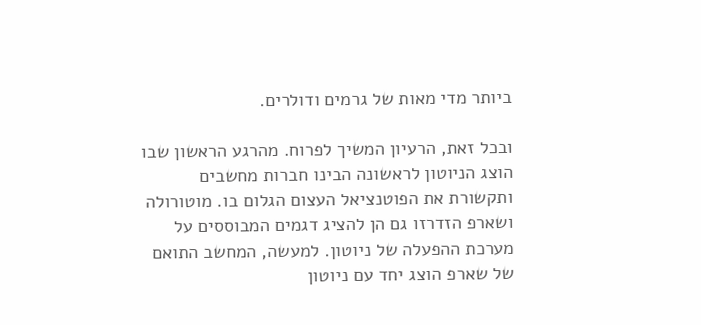ביותר מדי מאות של גרמים ודולרים.

ובכל זאת, הרעיון המשיך לפרוח. מהרגע הראשון שבו הוצג הניוטון לראשונה הבינו חברות מחשבים ותקשורת את הפוטנציאל העצום הגלום בו. מוטורולה ושארפ הזדרזו גם הן להציג דגמים המבוססים על מערכת ההפעלה של ניוטון. למעשה, המחשב התואם של שארפ הוצג יחד עם ניוטון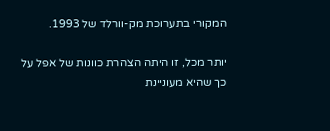המקורי בתערוכת מק-וורלד של 1993.

יותר מכל, זו היתה הצהרת כוונות של אפל על כך שהיא מעוניינת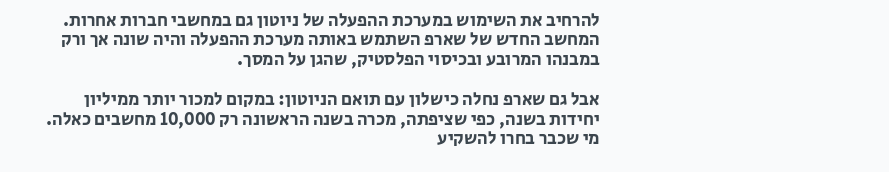להרחיב את השימוש במערכת ההפעלה של ניוטון גם במחשבי חברות אחרות. המחשב החדש של שארפ השתמש באותה מערכת ההפעלה והיה שונה אך ורק במבנהו המרובע ובכיסוי הפלסטיק, שהגן על המסך.

אבל גם שארפ נחלה כישלון עם תואם הניוטון: במקום למכור יותר ממיליון יחידות בשנה, כפי שציפתה, מכרה בשנה הראשונה רק 10,000 מחשבים כאלה. מי שכבר בחרו להשקיע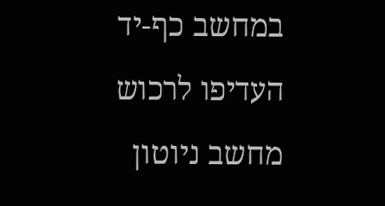במחשב כף-יד העדיפו לרכוש מחשב ניוטון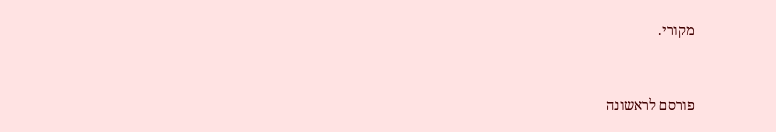מקורי.


פורסם לראשונה